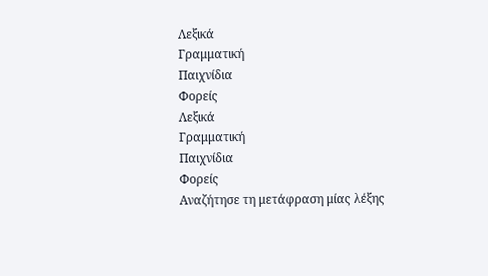Λεξικά
Γραμματική
Παιχνίδια
Φορείς
Λεξικά
Γραμματική
Παιχνίδια
Φορείς
Αναζήτησε τη μετάφραση μίας λέξης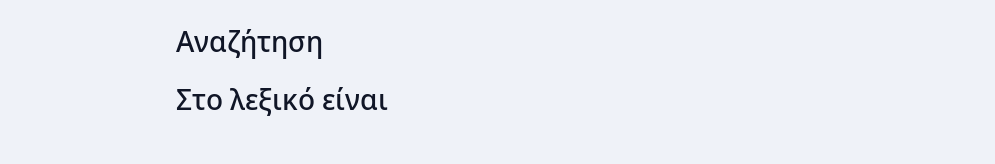Αναζήτηση
Στο λεξικό είναι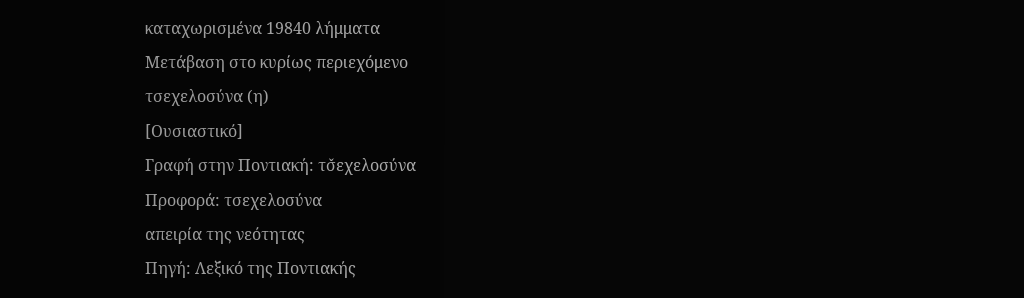καταχωρισμένα 19840 λήμματα
Μετάβαση στο κυρίως περιεχόμενο
τσεχελοσύνα (η)
[Ουσιαστικό]
Γραφή στην Ποντιακή: τσ̌εχελοσύνα
Προφορά: τσεχελοσύνα
απειρία της νεότητας
Πηγή: Λεξικό της Ποντιακής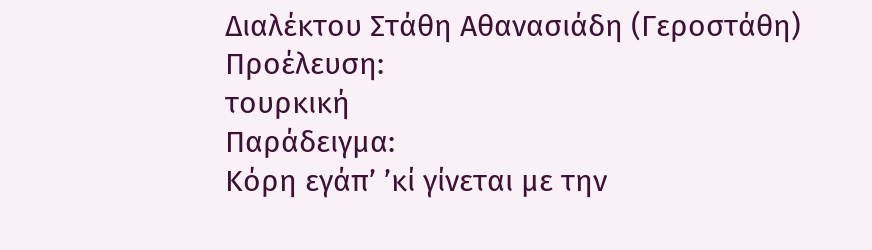Διαλέκτου Στάθη Αθανασιάδη (Γεροστάθη)
Προέλευση:
τουρκική
Παράδειγμα:
Κόρη εγάπ’ ’κί γίνεται με την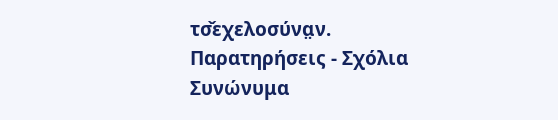τσ̌εχελοσύνα̤ν.
Παρατηρήσεις - Σχόλια
Συνώνυμα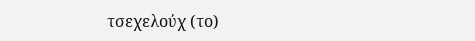τσεχελούχ (το)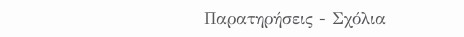Παρατηρήσεις - Σχόλια